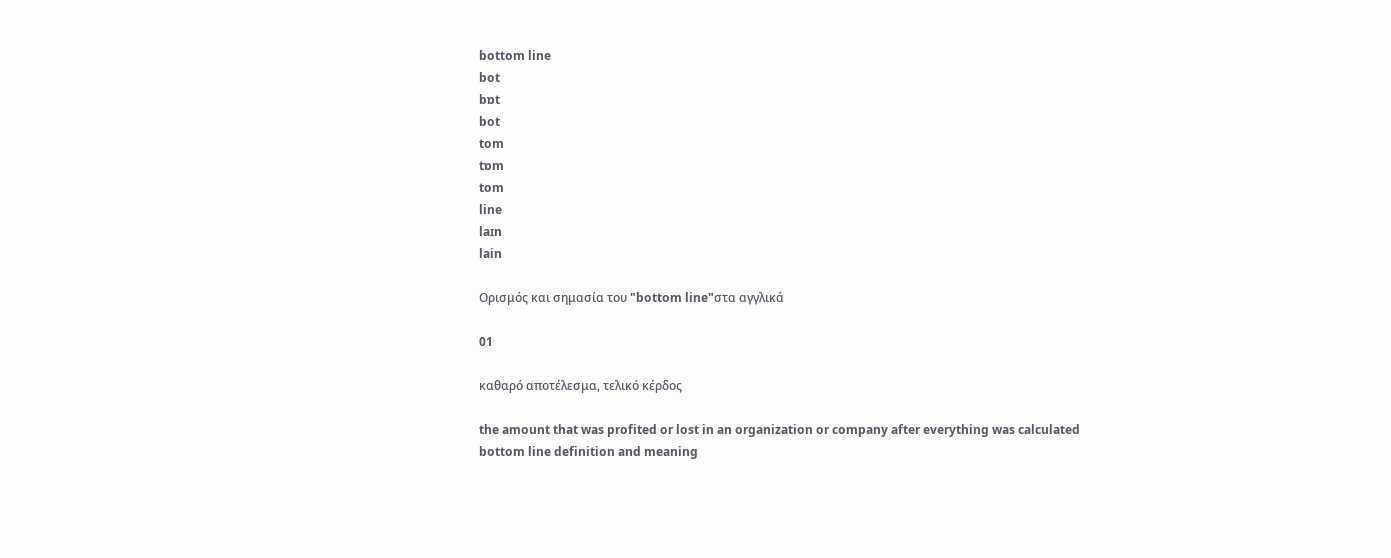bottom line
bot
bɒt
bot
tom
tɒm
tom
line
laɪn
lain

Ορισμός και σημασία του "bottom line"στα αγγλικά

01

καθαρό αποτέλεσμα, τελικό κέρδος

the amount that was profited or lost in an organization or company after everything was calculated
bottom line definition and meaning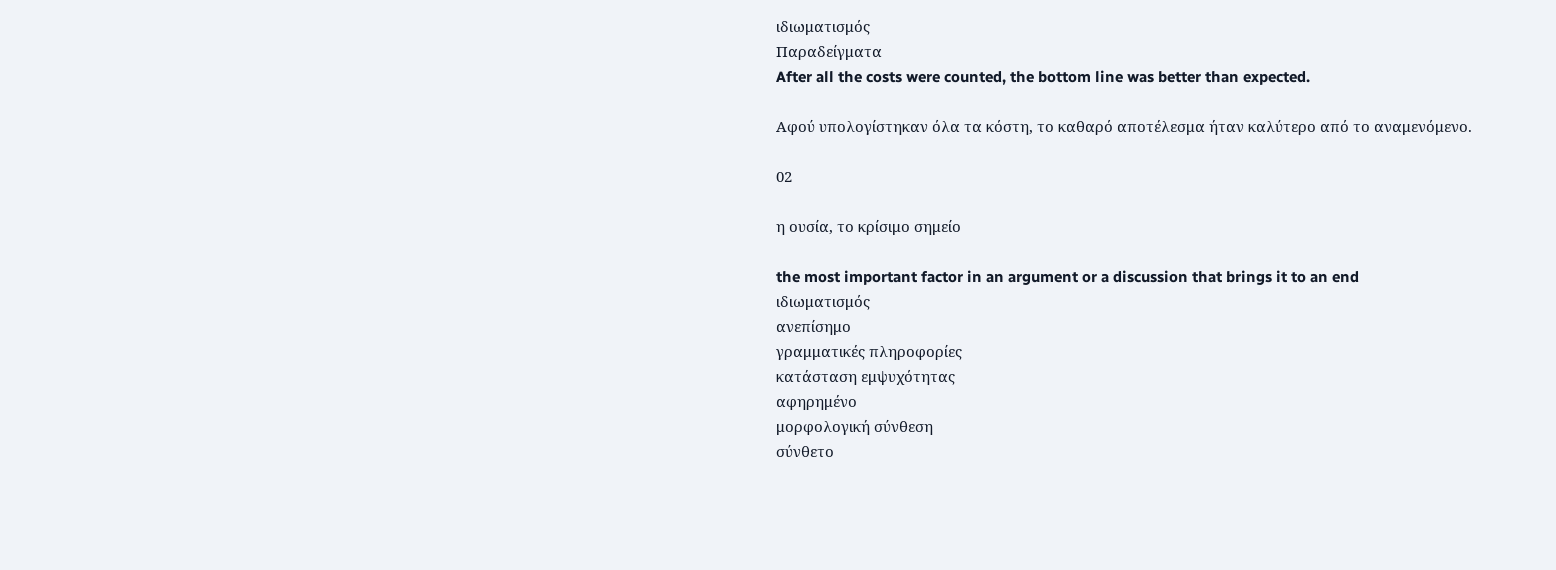ιδιωματισμός
Παραδείγματα
After all the costs were counted, the bottom line was better than expected.

Αφού υπολογίστηκαν όλα τα κόστη, το καθαρό αποτέλεσμα ήταν καλύτερο από το αναμενόμενο.

02

η ουσία, το κρίσιμο σημείο

the most important factor in an argument or a discussion that brings it to an end
ιδιωματισμός
ανεπίσημο
γραμματικές πληροφορίες
κατάσταση εμψυχότητας
αφηρημένο
μορφολογική σύνθεση
σύνθετο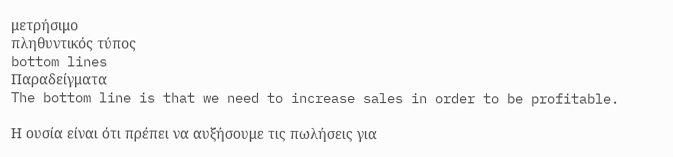μετρήσιμο
πληθυντικός τύπος
bottom lines
Παραδείγματα
The bottom line is that we need to increase sales in order to be profitable.

Η ουσία είναι ότι πρέπει να αυξήσουμε τις πωλήσεις για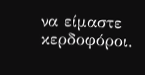να είμαστε κερδοφόροι.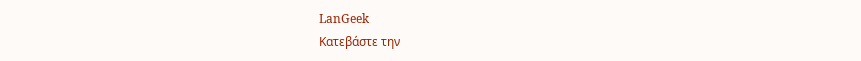LanGeek
Κατεβάστε την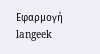Εφαρμογή
langeek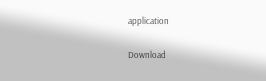application

Download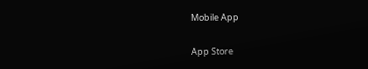Mobile App

App Store